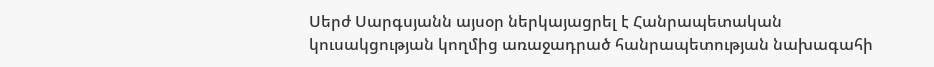Սերժ Սարգսյանն այսօր ներկայացրել է Հանրապետական կուսակցության կողմից առաջադրած հանրապետության նախագահի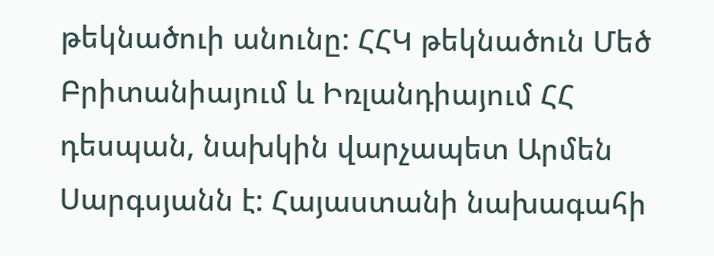թեկնածուի անունը: ՀՀԿ թեկնածուն Մեծ Բրիտանիայում և Իռլանդիայում ՀՀ դեսպան, նախկին վարչապետ Արմեն Սարգսյանն է: Հայաստանի նախագահի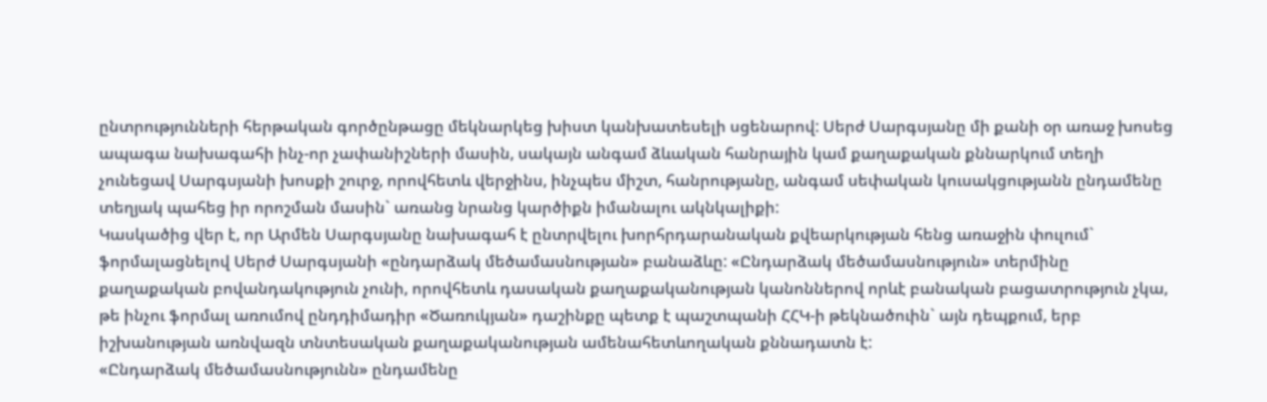ընտրությունների հերթական գործընթացը մեկնարկեց խիստ կանխատեսելի սցենարով: Սերժ Սարգսյանը մի քանի օր առաջ խոսեց ապագա նախագահի ինչ-որ չափանիշների մասին, սակայն անգամ ձևական հանրային կամ քաղաքական քննարկում տեղի չունեցավ Սարգսյանի խոսքի շուրջ, որովհետև վերջինս, ինչպես միշտ, հանրությանը, անգամ սեփական կուսակցությանն ընդամենը տեղյակ պահեց իր որոշման մասին` առանց նրանց կարծիքն իմանալու ակնկալիքի:
Կասկածից վեր է, որ Արմեն Սարգսյանը նախագահ է ընտրվելու խորհրդարանական քվեարկության հենց առաջին փուլում` ֆորմալացնելով Սերժ Սարգսյանի «ընդարձակ մեծամասնության» բանաձևը: «Ընդարձակ մեծամասնություն» տերմինը քաղաքական բովանդակություն չունի, որովհետև դասական քաղաքականության կանոններով որևէ բանական բացատրություն չկա, թե ինչու ֆորմալ առումով ընդդիմադիր «Ծառուկյան» դաշինքը պետք է պաշտպանի ՀՀԿ-ի թեկնածուին` այն դեպքում, երբ իշխանության առնվազն տնտեսական քաղաքականության ամենահետևողական քննադատն է:
«Ընդարձակ մեծամասնությունն» ընդամենը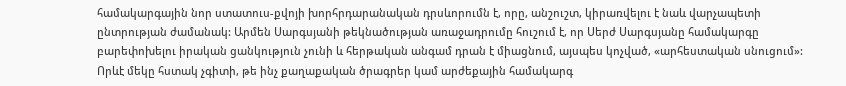համակարգային նոր ստատուս-քվոյի խորհրդարանական դրսևորումն է, որը, անշուշտ, կիրառվելու է նաև վարչապետի ընտրության ժամանակ: Արմեն Սարգսյանի թեկնածության առաջադրումը հուշում է, որ Սերժ Սարգսյանը համակարգը բարեփոխելու իրական ցանկություն չունի և հերթական անգամ դրան է միացնում, այսպես կոչված, «արհեստական սնուցում»: Որևէ մեկը հստակ չգիտի, թե ինչ քաղաքական ծրագրեր կամ արժեքային համակարգ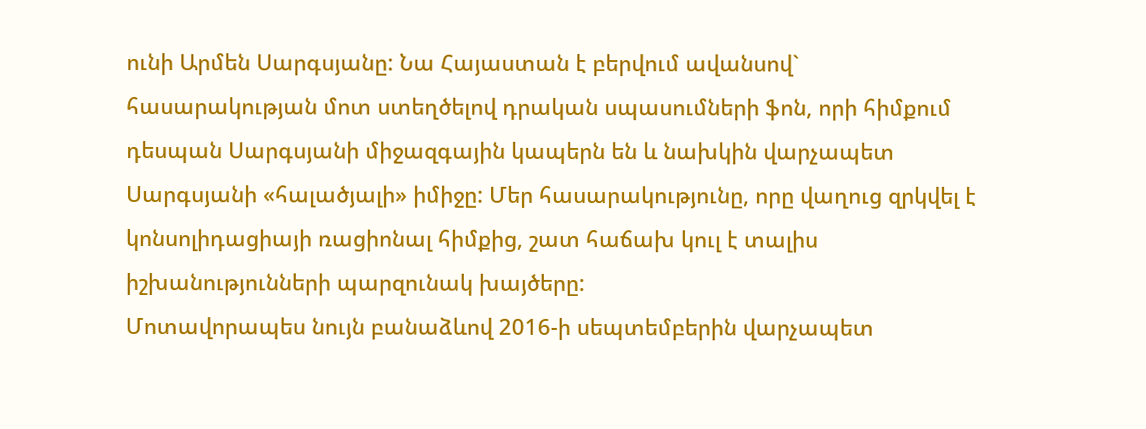ունի Արմեն Սարգսյանը: Նա Հայաստան է բերվում ավանսով` հասարակության մոտ ստեղծելով դրական սպասումների ֆոն, որի հիմքում դեսպան Սարգսյանի միջազգային կապերն են և նախկին վարչապետ Սարգսյանի «հալածյալի» իմիջը: Մեր հասարակությունը, որը վաղուց զրկվել է կոնսոլիդացիայի ռացիոնալ հիմքից, շատ հաճախ կուլ է տալիս իշխանությունների պարզունակ խայծերը:
Մոտավորապես նույն բանաձևով 2016-ի սեպտեմբերին վարչապետ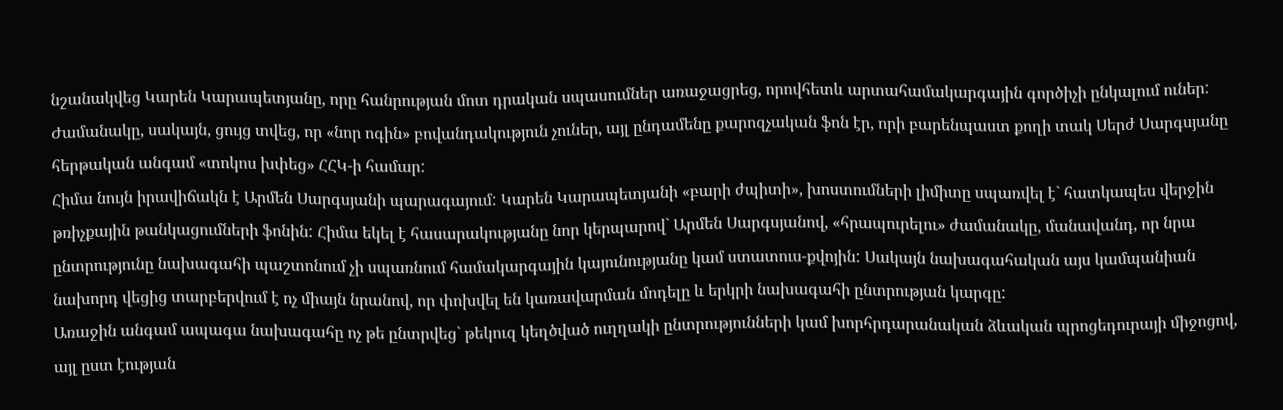նշանակվեց Կարեն Կարապետյանը, որը հանրության մոտ դրական սպասումներ առաջացրեց, որովհետև արտահամակարգային գործիչի ընկալում ուներ: Ժամանակը, սակայն, ցույց տվեց, որ «նոր ոգին» բովանդակություն չուներ, այլ ընդամենը քարոզչական ֆոն էր, որի բարենպաստ քողի տակ Սերժ Սարգսյանը հերթական անգամ «տոկոս խփեց» ՀՀԿ-ի համար:
Հիմա նույն իրավիճակն է Արմեն Սարգսյանի պարագայում: Կարեն Կարապետյանի «բարի ժպիտի», խոստումների լիմիտը սպառվել է` հատկապես վերջին թռիչքային թանկացումների ֆոնին: Հիմա եկել է հասարակությանը նոր կերպարով` Արմեն Սարգսյանով, «հրապուրելու» ժամանակը, մանավանդ, որ նրա ընտրությունը նախագահի պաշտոնում չի սպառնում համակարգային կայունությանը կամ ստատուս-քվոյին: Սակայն նախագահական այս կամպանիան նախորդ վեցից տարբերվում է ոչ միայն նրանով, որ փոխվել են կառավարման մոդելը և երկրի նախագահի ընտրության կարգը:
Առաջին անգամ ապագա նախագահը ոչ թե ընտրվեց` թեկուզ կեղծված ուղղակի ընտրությունների կամ խորհրդարանական ձևական պրոցեդուրայի միջոցով, այլ ըստ էության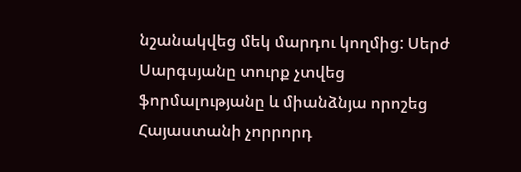նշանակվեց մեկ մարդու կողմից: Սերժ Սարգսյանը տուրք չտվեց ֆորմալությանը և միանձնյա որոշեց Հայաստանի չորրորդ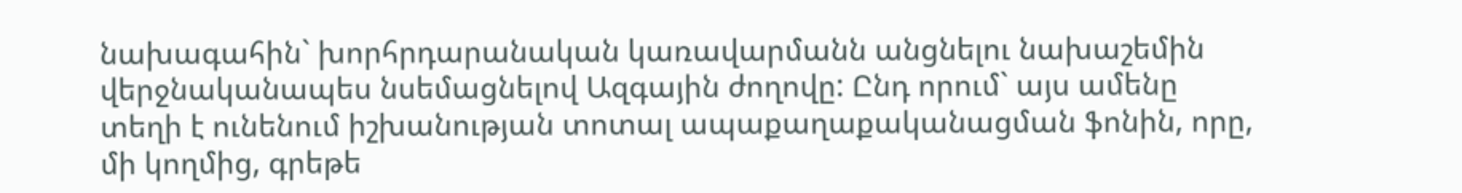նախագահին` խորհրդարանական կառավարմանն անցնելու նախաշեմին վերջնականապես նսեմացնելով Ազգային ժողովը: Ընդ որում` այս ամենը տեղի է ունենում իշխանության տոտալ ապաքաղաքականացման ֆոնին, որը, մի կողմից, գրեթե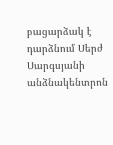բացարձակ է դարձնում Սերժ Սարգսյանի անձնակենտրոն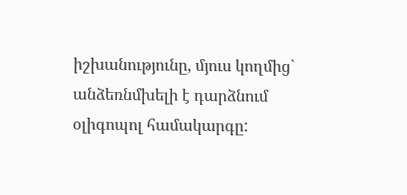իշխանությունը, մյուս կողմից` անձեռնմխելի է դարձնում օլիգոպոլ համակարգը: